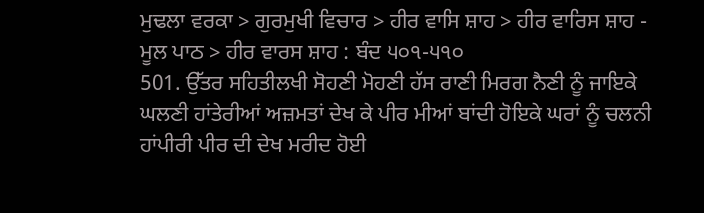ਮੁਢਲਾ ਵਰਕਾ > ਗੁਰਮੁਖੀ ਵਿਚਾਰ > ਹੀਰ ਵਾਸਿ ਸ਼ਾਹ > ਹੀਰ ਵਾਰਿਸ ਸ਼ਾਹ - ਮੂਲ ਪਾਠ > ਹੀਰ ਵਾਰਸ ਸ਼ਾਹ : ਬੰਦ ੫੦੧-੫੧੦
501. ਉੱਤਰ ਸਹਿਤੀਲਖੀ ਸੋਹਣੀ ਮੋਹਣੀ ਹੱਸ ਰਾਣੀ ਮਿਰਗ ਨੈਣੀ ਨੂੰ ਜਾਇਕੇ ਘਲਣੀ ਹਾਂਤੇਰੀਆਂ ਅਜ਼ਮਤਾਂ ਦੇਖ ਕੇ ਪੀਰ ਮੀਆਂ ਬਾਂਦੀ ਹੋਇਕੇ ਘਰਾਂ ਨੂੰ ਚਲਨੀ ਹਾਂਪੀਰੀ ਪੀਰ ਦੀ ਦੇਖ ਮਰੀਦ ਹੋਈ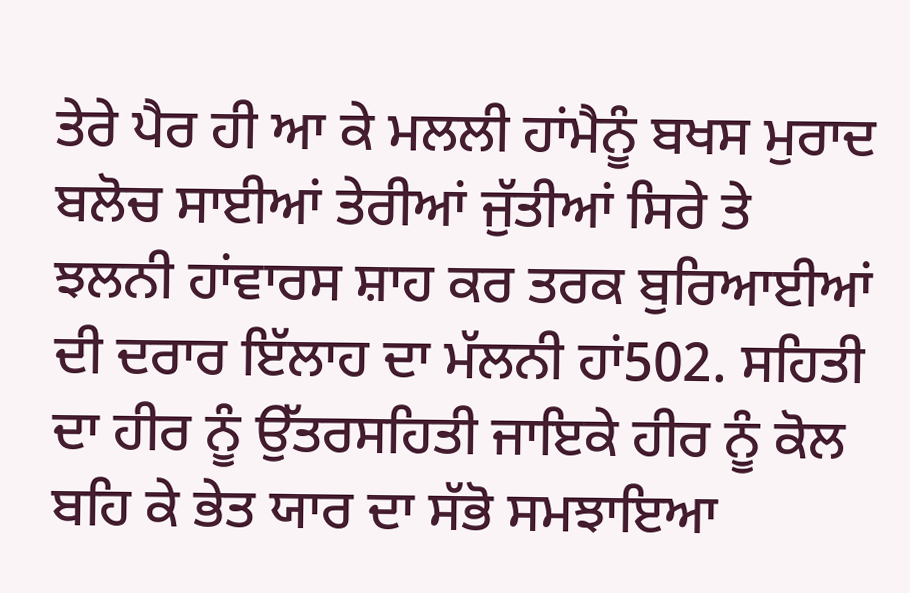ਤੇਰੇ ਪੈਰ ਹੀ ਆ ਕੇ ਮਲਲੀ ਹਾਂਮੈਨੂੰ ਬਖਸ ਮੁਰਾਦ ਬਲੋਚ ਸਾਈਆਂ ਤੇਰੀਆਂ ਜੁੱਤੀਆਂ ਸਿਰੇ ਤੇ ਝਲਨੀ ਹਾਂਵਾਰਸ ਸ਼ਾਹ ਕਰ ਤਰਕ ਬੁਰਿਆਈਆਂ ਦੀ ਦਰਾਰ ਇੱਲਾਹ ਦਾ ਮੱਲਨੀ ਹਾਂ502. ਸਹਿਤੀ ਦਾ ਹੀਰ ਨੂੰ ਉੱਤਰਸਹਿਤੀ ਜਾਇਕੇ ਹੀਰ ਨੂੰ ਕੋਲ ਬਹਿ ਕੇ ਭੇਤ ਯਾਰ ਦਾ ਸੱਭੋ ਸਮਝਾਇਆ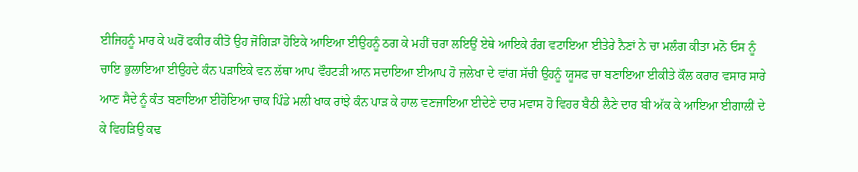ਈਜਿਹਨੂੰ ਮਾਰ ਕੇ ਘਰੋਂ ਫਕੀਰ ਕੀਤੋ ਉਹ ਜੋਗਿੜਾ ਹੋਇਕੇ ਆਇਆ ਈਉਹਨੂੰ ਠਗ ਕੇ ਮਹੀਂ ਚਰਾ ਲਇਉਂ ਏਥੇ ਆਇਕੇ ਰੰਗ ਵਟਾਇਆ ਈਤੇਰੇ ਨੈਣਾਂ ਨੇ ਚਾ ਮਲੰਗ ਕੀਤਾ ਮਨੋ ਓਸ ਨੂੰ ਚਾਇ ਭੁਲਾਇਆ ਈਉਹਦੇ ਕੰਨ ਪੜਾਇਕੇ ਵਨ ਲੱਥਾ ਆਪ ਵੌਹਟੜੀ ਆਨ ਸਦਾਇਆ ਈਆਪ ਹੋ ਜ਼ਲੇਖਾ ਦੇ ਵਾਂਗ ਸੱਚੀ ਉਹਨੂੰ ਯੂਸਫ ਚਾ ਬਣਾਇਆ ਈਕੀਤੇ ਕੌਲ ਕਰਾਰ ਵਸਾਰ ਸਾਰੇ ਆਣ ਸੈਦੇ ਨੂੰ ਕੰਤ ਬਣਾਇਆ ਈਹੋਇਆ ਚਾਕ ਪਿੰਡੇ ਮਲੀ ਖਾਕ ਰਾਂਝੇ ਕੰਨ ਪਾੜ ਕੇ ਹਾਲ ਵਣਜਾਇਆ ਈਦੇਣੇ ਦਾਰ ਮਵਾਸ ਹੋ ਵਿਹਰ ਬੈਠੀ ਲੈਣੇ ਦਾਰ ਬੀ ਅੱਕ ਕੇ ਆਇਆ ਈਗਾਲੀਂ ਦੇ ਕੇ ਵਿਹੜਿਉ ਕਢ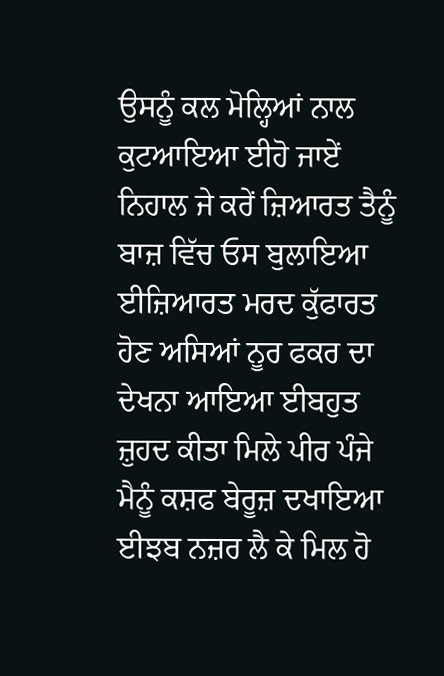ਉਸਨੂੰ ਕਲ ਮੋਲ੍ਹਿਆਂ ਨਾਲ ਕੁਟਆਇਆ ਈਹੋ ਜਾਏਂ ਨਿਹਾਲ ਜੇ ਕਰੇਂ ਜ਼ਿਆਰਤ ਤੈਨੂੰ ਬਾਜ਼ ਵਿੱਚ ਓਸ ਬੁਲਾਇਆ ਈਜ਼ਿਆਰਤ ਮਰਦ ਕੁੱਫਾਰਤ ਹੋਣ ਅਸਿਆਂ ਨੂਰ ਫਕਰ ਦਾ ਦੇਖਨਾ ਆਇਆ ਈਬਹੁਤ ਜ਼ੁਹਦ ਕੀਤਾ ਮਿਲੇ ਪੀਰ ਪੰਜੇ ਮੈਨੂੰ ਕਸ਼ਫ ਬੇਰੂਜ਼ ਦਖਾਇਆ ਈਝਬ ਨਜ਼ਰ ਲੈ ਕੇ ਮਿਲ ਹੋ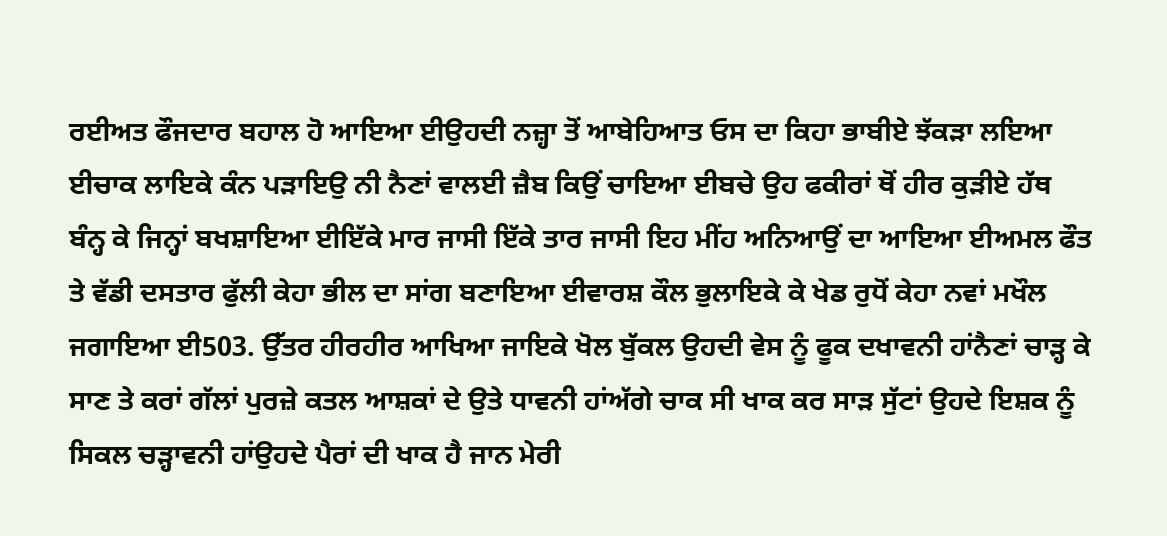ਰਈਅਤ ਫੌਜਦਾਰ ਬਹਾਲ ਹੋ ਆਇਆ ਈਉਹਦੀ ਨਜ਼੍ਹਾ ਤੋਂ ਆਬੇਹਿਆਤ ਓਸ ਦਾ ਕਿਹਾ ਭਾਬੀਏ ਝੱਕੜਾ ਲਇਆ ਈਚਾਕ ਲਾਇਕੇ ਕੰਨ ਪੜਾਇਉ ਨੀ ਨੈਣਾਂ ਵਾਲਈ ਜ਼ੈਬ ਕਿਉਂ ਚਾਇਆ ਈਬਚੇ ਉਹ ਫਕੀਰਾਂ ਥੋਂ ਹੀਰ ਕੁੜੀਏ ਹੱਥ ਬੰਨ੍ਹ ਕੇ ਜਿਨ੍ਹਾਂ ਬਖਸ਼ਾਇਆ ਈਇੱਕੇ ਮਾਰ ਜਾਸੀ ਇੱਕੇ ਤਾਰ ਜਾਸੀ ਇਹ ਮੀਂਹ ਅਨਿਆਉਂ ਦਾ ਆਇਆ ਈਅਮਲ ਫੌਤ ਤੇ ਵੱਡੀ ਦਸਤਾਰ ਫੁੱਲੀ ਕੇਹਾ ਭੀਲ ਦਾ ਸਾਂਗ ਬਣਾਇਆ ਈਵਾਰਸ਼ ਕੌਲ ਭੁਲਾਇਕੇ ਕੇ ਖੇਡ ਰੁਧੋਂ ਕੇਹਾ ਨਵਾਂ ਮਖੌਲ ਜਗਾਇਆ ਈ503. ਉੱਤਰ ਹੀਰਹੀਰ ਆਖਿਆ ਜਾਇਕੇ ਖੋਲ ਬੁੱਕਲ ਉਹਦੀ ਵੇਸ ਨੂੰ ਫੂਕ ਦਖਾਵਨੀ ਹਾਂਨੈਣਾਂ ਚਾੜ੍ਹ ਕੇ ਸਾਣ ਤੇ ਕਰਾਂ ਗੱਲਾਂ ਪੁਰਜ਼ੇ ਕਤਲ ਆਸ਼ਕਾਂ ਦੇ ਉਤੇ ਧਾਵਨੀ ਹਾਂਅੱਗੇ ਚਾਕ ਸੀ ਖਾਕ ਕਰ ਸਾੜ ਸੁੱਟਾਂ ਉਹਦੇ ਇਸ਼ਕ ਨੂੰ ਸਿਕਲ ਚੜ੍ਹਾਵਨੀ ਹਾਂਉਹਦੇ ਪੈਰਾਂ ਦੀ ਖਾਕ ਹੈ ਜਾਨ ਮੇਰੀ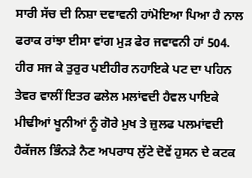ਸਾਰੀ ਸੱਚ ਦੀ ਨਿਸ਼ਾ ਦਵਾਵਨੀ ਹਾਂਮੋਇਆ ਪਿਆ ਹੈ ਨਾਲ ਫਰਾਕ ਰਾਂਝਾ ਈਸਾ ਵਾਂਗ ਮੁੜ ਫੇਰ ਜਵਾਵਨੀ ਹਾਂ 504. ਹੀਰ ਸਜ ਕੇ ਤੁਰੁਰ ਪਈਹੀਰ ਨਹਾਇਕੇ ਪਟ ਦਾ ਪਹਿਨ ਤੇਵਰ ਵਾਲੀਂ ਇਤਰ ਫਲੇਲ ਮਲਾਂਵਦੀ ਹੈਵਲ ਪਾਇਕੇ ਮੀਢੀਆਂ ਖੂਨੀਆਂ ਨੂੰ ਗੋਰੇ ਮੁਖ ਤੇ ਜ਼ੁਲਫ ਪਲਮਾਂਵਦੀ ਹੈਕੱਜਲ ਭਿੰਨੜੇ ਨੈਣ ਅਪਰਾਧ ਲੁੱਟੇ ਦੋਵੇਂ ਹੁਸਨ ਦੇ ਕਟਕ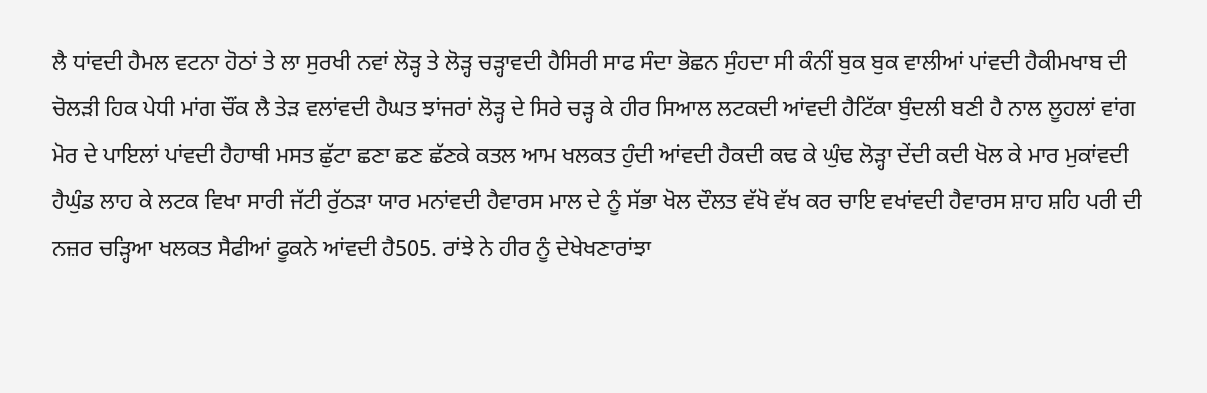ਲੈ ਧਾਂਵਦੀ ਹੈਮਲ ਵਟਨਾ ਹੋਠਾਂ ਤੇ ਲਾ ਸੁਰਖੀ ਨਵਾਂ ਲੋੜ੍ਹ ਤੇ ਲੋੜ੍ਹ ਚੜ੍ਹਾਵਦੀ ਹੈਸਿਰੀ ਸਾਫ ਸੰਦਾ ਭੋਛਨ ਸੁੰਹਦਾ ਸੀ ਕੰਨੀਂ ਬੁਕ ਬੁਕ ਵਾਲੀਆਂ ਪਾਂਵਦੀ ਹੈਕੀਮਖਾਬ ਦੀ ਚੋਲੜੀ ਹਿਕ ਪੇਧੀ ਮਾਂਗ ਚੌਂਕ ਲੈ ਤੇੜ ਵਲਾਂਵਦੀ ਹੈਘਤ ਝਾਂਜਰਾਂ ਲੋੜ੍ਹ ਦੇ ਸਿਰੇ ਚੜ੍ਹ ਕੇ ਹੀਰ ਸਿਆਲ ਲਟਕਦੀ ਆਂਵਦੀ ਹੈਟਿੱਕਾ ਬੁੰਦਲੀ ਬਣੀ ਹੈ ਨਾਲ ਲੂਹਲਾਂ ਵਾਂਗ ਮੋਰ ਦੇ ਪਾਇਲਾਂ ਪਾਂਵਦੀ ਹੈਹਾਥੀ ਮਸਤ ਛੁੱਟਾ ਛਣਾ ਛਣ ਛੱਣਕੇ ਕਤਲ ਆਮ ਖਲਕਤ ਹੁੰਦੀ ਆਂਵਦੀ ਹੈਕਦੀ ਕਢ ਕੇ ਘੁੰਢ ਲੋੜ੍ਹਾ ਦੇਂਦੀ ਕਦੀ ਖੋਲ ਕੇ ਮਾਰ ਮੁਕਾਂਵਦੀ ਹੈਘੁੰਡ ਲਾਹ ਕੇ ਲਟਕ ਵਿਖਾ ਸਾਰੀ ਜੱਟੀ ਰੁੱਠੜਾ ਯਾਰ ਮਨਾਂਵਦੀ ਹੈਵਾਰਸ ਮਾਲ ਦੇ ਨੂੰ ਸੱਭਾ ਖੋਲ ਦੌਲਤ ਵੱਖੋ ਵੱਖ ਕਰ ਚਾਇ ਵਖਾਂਵਦੀ ਹੈਵਾਰਸ ਸ਼ਾਹ ਸ਼ਹਿ ਪਰੀ ਦੀ ਨਜ਼ਰ ਚੜ੍ਹਿਆ ਖਲਕਤ ਸੈਫੀਆਂ ਫੂਕਨੇ ਆਂਵਦੀ ਹੈ505. ਰਾਂਝੇ ਨੇ ਹੀਰ ਨੂੰ ਦੇਖੇਖਣਾਰਾਂਝਾ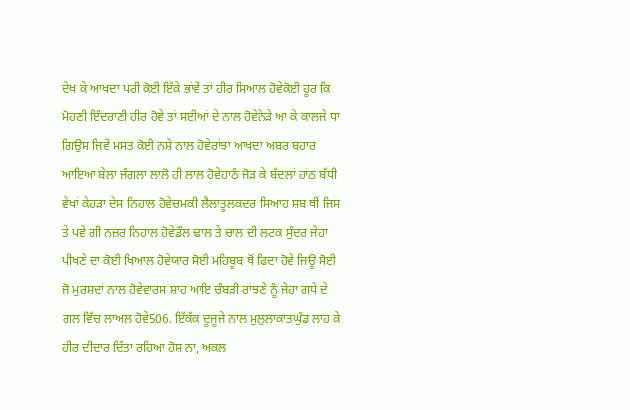ਦੇਖ ਕੇ ਆਖਦਾ ਪਰੀ ਕੋਈ ਇੱਕੇ ਭਾਂਵੇਂ ਤਾਂ ਹੀਰ ਸਿਆਲ ਹੋਵੇਕੋਈ ਹੂਰ ਕਿ ਮੋਹਣੀ ਇੰਦਰਾਣੀ ਹੀਰ ਹੋਵੇ ਤਾਂ ਸਈਆਂ ਦੇ ਨਾਲ ਹੋਵੇਨੇੜੇ ਆ ਕੇ ਕਾਲਜੇ ਧਾ ਗਿਉਸ ਜਿਵੇਂ ਮਸਤ ਕੋਈ ਨਸ਼ੇ ਨਾਲ ਹੋਵੇਰਾਂਝਾ ਆਖਦਾ ਅਬਰ ਬਹਾਰ ਆਇਆ ਬੇਲਾ ਜੰਗਲਾ ਲਾਲੋ ਹੀ ਲਾਲ ਹੋਵੇਹਾਠੰ ਜੋੜ ਕੇ ਬੱਦਲਾਂ ਹਾਂਠ ਬੱਧੀ ਵੇਖਾਂ ਕੇਹੜਾ ਦੇਸ ਨਿਹਾਲ ਹੋਵੇਚਮਕੀ ਲੈਲਾਤੂਲਕਦਰ ਸਿਆਹ ਸ਼ਬ ਥੀਂ ਜਿਸ ਤੇ ਪਵੇ ਗੀ ਨਜ਼ਰ ਨਿਹਾਲ ਹੋਵੇਡੌਲ ਢਾਲ ਤੇ ਚਾਲ ਦੀ ਲਟਕ ਸੁੰਦਰ ਜੇਹਾ ਪੀਖਣੇ ਦਾ ਕੋਈ ਖਿਆਲ ਹੋਵੇਯਾਰ ਸੋਈ ਮਹਿਬੂਬ ਥੋਂ ਫਿਦਾ ਹੋਵੇ ਜਿਊ ਸੋਈ ਜੋ ਮੁਰਸ਼ਦਾਂ ਨਾਲ ਹੋਵੇਵਾਰਸ ਸ਼ਾਹ ਆਇ ਚੰਬੜੀ ਰਾਂਝਣੇ ਨੂੰ ਜੇਹਾ ਗਧੇ ਦੇ ਗਲ ਵਿੱਚ ਲਾਅਲ ਹੋਵੇ506. ਇੱਕੱਕ ਦੂਜੂਜੇ ਨਾਲ ਮੁਲੁਲਾਕਾਤਘੁੰਡ ਲਾਹ ਕੇ ਹੀਰ ਦੀਦਾਰ ਦਿੱਤਾ ਰਹਿਆ ਹੋਸ਼ ਨਾ, ਅਕਲ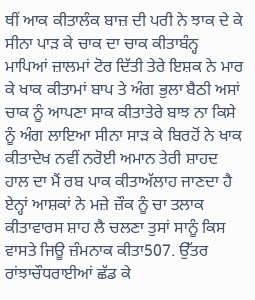ਥੀਂ ਆਕ ਕੀਤਾਲੰਕ ਬਾਜ਼ ਦੀ ਪਰੀ ਨੇ ਝਾਕ ਦੇ ਕੇ ਸੀਨਾ ਪਾੜ ਕੇ ਚਾਕ ਦਾ ਚਾਕ ਕੀਤਾਬੰਨ੍ਹ ਮਾਪਿਆਂ ਜ਼ਾਲਮਾਂ ਟੋਰ ਦਿੱਤੀ ਤੇਰੇ ਇਸ਼ਕ ਨੇ ਮਾਰ ਕੇ ਖਾਕ ਕੀਤਾਮਾਂ ਬਾਪ ਤੇ ਅੰਗ ਭੁਲਾ ਬੈਠੀ ਅਸਾਂ ਚਾਕ ਨੂੰ ਆਪਣਾ ਸਾਕ ਕੀਤਾਤੇਰੇ ਬਾਝ ਨਾ ਕਿਸੇ ਨੂੰ ਅੰਗ ਲਾਇਆ ਸੀਨਾ ਸਾੜ ਕੇ ਬਿਰਹੋਂ ਨੇ ਖਾਕ ਕੀਤਾਦੇਖ ਨਵੀਂ ਨਰੋਈ ਅਮਾਨ ਤੇਰੀ ਸ਼ਾਹਦ ਹਾਲ ਦਾ ਮੈਂ ਰਬ ਪਾਕ ਕੀਤਾਅੱਲਾਹ ਜਾਣਦਾ ਹੈ ਏਨ੍ਹਾਂ ਆਸ਼ਕਾਂ ਨੇ ਮਜ਼ੇ ਜ਼ੌਕ ਨੂੰ ਚਾ ਤਲਾਕ ਕੀਤਾਵਾਰਸ ਸ਼ਾਹ ਲੈ ਚਲਣਾ ਤੁਸਾਂ ਸਾਨੂੰ ਕਿਸ ਵਾਸਤੇ ਜਿਊ ਜ਼ੰਮਨਾਕ ਕੀਤਾ507. ਉੱਤਰ ਰਾਂਝਾਚੌਧਰਾਈਆਂ ਛੱਡ ਕੇ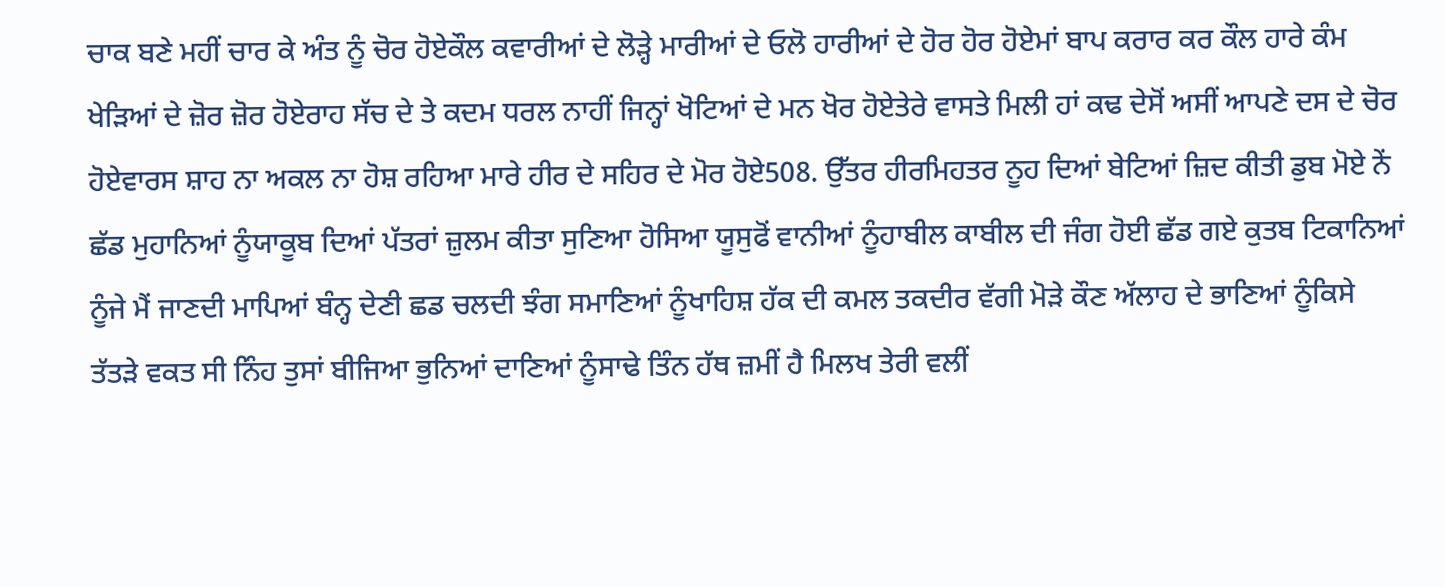ਚਾਕ ਬਣੇ ਮਹੀਂ ਚਾਰ ਕੇ ਅੰਤ ਨੂੰ ਚੋਰ ਹੋਏਕੌਲ ਕਵਾਰੀਆਂ ਦੇ ਲੋੜ੍ਹੇ ਮਾਰੀਆਂ ਦੇ ਓਲੋ ਹਾਰੀਆਂ ਦੇ ਹੋਰ ਹੋਰ ਹੋਏਮਾਂ ਬਾਪ ਕਰਾਰ ਕਰ ਕੌਲ ਹਾਰੇ ਕੰਮ ਖੇੜਿਆਂ ਦੇ ਜ਼ੋਰ ਜ਼ੋਰ ਹੋਏਰਾਹ ਸੱਚ ਦੇ ਤੇ ਕਦਮ ਧਰਲ ਨਾਹੀਂ ਜਿਨ੍ਹਾਂ ਖੋਟਿਆਂ ਦੇ ਮਨ ਖੋਰ ਹੋਏਤੇਰੇ ਵਾਸਤੇ ਮਿਲੀ ਹਾਂ ਕਢ ਦੇਸੋਂ ਅਸੀਂ ਆਪਣੇ ਦਸ ਦੇ ਚੋਰ ਹੋਏਵਾਰਸ ਸ਼ਾਹ ਨਾ ਅਕਲ ਨਾ ਹੋਸ਼ ਰਹਿਆ ਮਾਰੇ ਹੀਰ ਦੇ ਸਹਿਰ ਦੇ ਮੋਰ ਹੋਏ508. ਉੱਤਰ ਹੀਰਮਿਹਤਰ ਨੂਹ ਦਿਆਂ ਬੇਟਿਆਂ ਜ਼ਿਦ ਕੀਤੀ ਡੁਬ ਮੋਏ ਨੇਂ ਛੱਡ ਮੁਹਾਨਿਆਂ ਨੂੰਯਾਕੂਬ ਦਿਆਂ ਪੱਤਰਾਂ ਜ਼ੁਲਮ ਕੀਤਾ ਸੁਣਿਆ ਹੋਸਿਆ ਯੂਸੁਫੋਂ ਵਾਨੀਆਂ ਨੂੰਹਾਬੀਲ ਕਾਬੀਲ ਦੀ ਜੰਗ ਹੋਈ ਛੱਡ ਗਏ ਕੁਤਬ ਟਿਕਾਨਿਆਂ ਨੂੰਜੇ ਮੈਂ ਜਾਣਦੀ ਮਾਪਿਆਂ ਬੰਨ੍ਹ ਦੇਣੀ ਛਡ ਚਲਦੀ ਝੰਗ ਸਮਾਣਿਆਂ ਨੂੰਖਾਹਿਸ਼ ਹੱਕ ਦੀ ਕਮਲ ਤਕਦੀਰ ਵੱਗੀ ਮੋੜੇ ਕੌਣ ਅੱਲਾਹ ਦੇ ਭਾਣਿਆਂ ਨੂੰਕਿਸੇ ਤੱਤੜੇ ਵਕਤ ਸੀ ਨਿੰਹ ਤੁਸਾਂ ਬੀਜਿਆ ਭੁਨਿਆਂ ਦਾਣਿਆਂ ਨੂੰਸਾਢੇ ਤਿੰਨ ਹੱਥ ਜ਼ਮੀਂ ਹੈ ਮਿਲਖ ਤੇਰੀ ਵਲੀਂ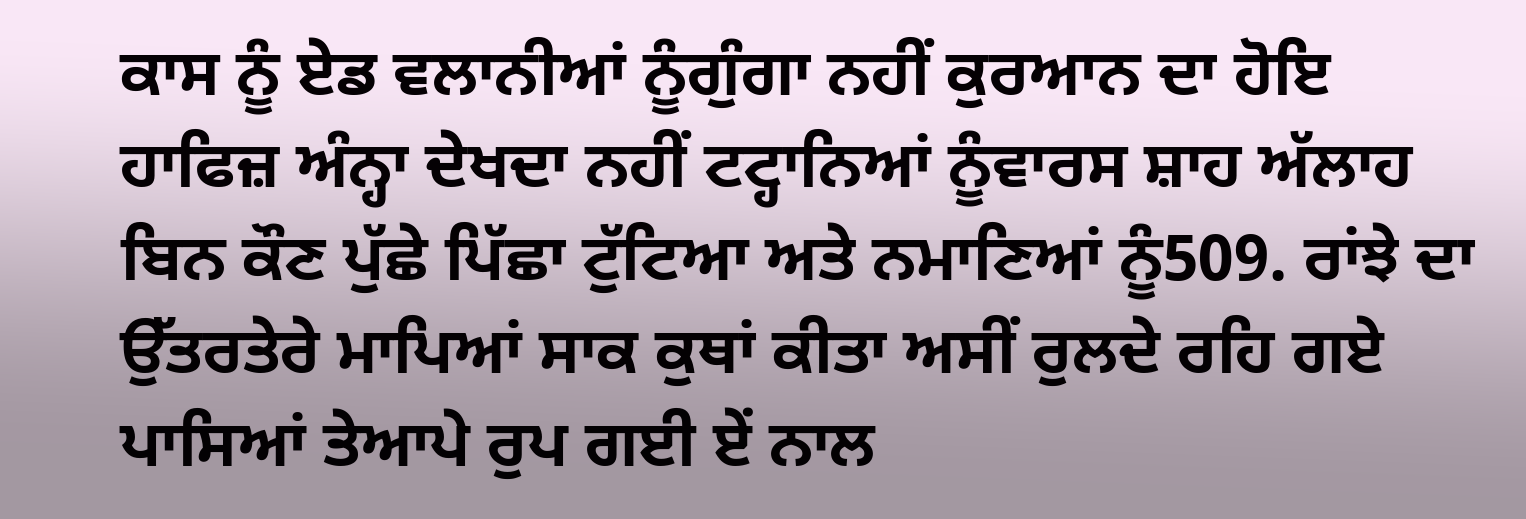ਕਾਸ ਨੂੰ ਏਡ ਵਲਾਨੀਆਂ ਨੂੰਗੁੰਗਾ ਨਹੀਂ ਕੁਰਆਨ ਦਾ ਹੋਇ ਹਾਫਿਜ਼ ਅੰਨ੍ਹਾ ਦੇਖਦਾ ਨਹੀਂ ਟਟ੍ਹਾਨਿਆਂ ਨੂੰਵਾਰਸ ਸ਼ਾਹ ਅੱਲਾਹ ਬਿਨ ਕੌਣ ਪੁੱਛੇ ਪਿੱਛਾ ਟੁੱਟਿਆ ਅਤੇ ਨਮਾਣਿਆਂ ਨੂੰ509. ਰਾਂਝੇ ਦਾ ਉੱਤਰਤੇਰੇ ਮਾਪਿਆਂ ਸਾਕ ਕੁਥਾਂ ਕੀਤਾ ਅਸੀਂ ਰੁਲਦੇ ਰਹਿ ਗਏ ਪਾਸਿਆਂ ਤੇਆਪੇ ਰੁਪ ਗਈ ਏਂ ਨਾਲ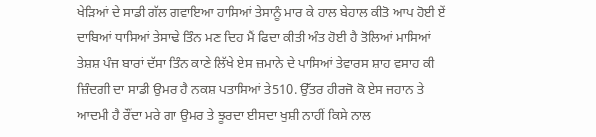ਖੇੜਿਆਂ ਦੇ ਸਾਡੀ ਗੱਲ ਗਵਾਇਆ ਹਾਸਿਆਂ ਤੇਸਾਨੂੰ ਮਾਰ ਕੇ ਹਾਲ ਬੇਹਾਲ ਕੀਤੋ ਆਪ ਹੋਈ ਏਂ ਦਾਬਿਆਂ ਧਾਸਿਆਂ ਤੇਸਾਢੇ ਤਿੰਨ ਮਣ ਦਿਹ ਮੈਂ ਫਿਦਾ ਕੀਤੀ ਅੰਤ ਹੋਈ ਹੈ ਤੋਲਿਆਂ ਮਾਸਿਆਂ ਤੇਸ਼ਸ਼ ਪੰਜ ਬਾਰਾਂ ਦੱਸਾ ਤਿੰਨ ਕਾਣੇ ਲਿੱਖੇ ਏਸ ਜ਼ਮਾਨੇ ਦੇ ਪਾਸਿਆਂ ਤੇਵਾਰਸ ਸ਼ਾਹ ਵਸਾਹ ਕੀ ਜ਼ਿੰਦਗੀ ਦਾ ਸਾਡੀ ਉਮਰ ਹੈ ਨਕਸ਼ ਪਤਾਸਿਆਂ ਤੇ510. ਉੱਤਰ ਹੀਰਜੋ ਕੋ ਏਸ ਜਹਾਨ ਤੇ ਆਦਮੀ ਹੈ ਰੌਂਦਾ ਮਰੇ ਗਾ ਉਮਰ ਤੇ ਝੂਰਦਾ ਈਸਦਾ ਖੁਸ਼ੀ ਨਾਹੀਂ ਕਿਸੇ ਨਾਲ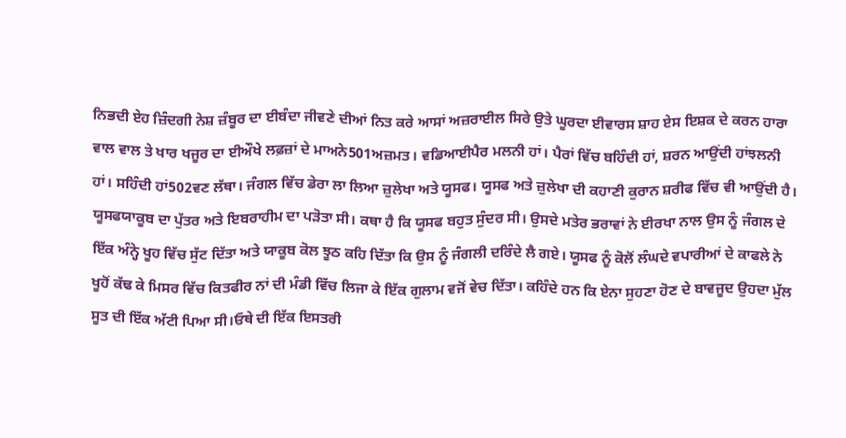ਨਿਭਦੀ ਏਹ ਜ਼ਿੰਦਗੀ ਨੇਸ਼ ਜ਼ੰਬੂਰ ਦਾ ਈਬੰਦਾ ਜੀਵਣੇ ਦੀਆਂ ਨਿਤ ਕਰੇ ਆਸਾਂ ਅਜ਼ਰਾਈਲ ਸਿਰੇ ਉਤੇ ਘੂਰਦਾ ਈਵਾਰਸ ਸ਼ਾਹ ਏਸ ਇਸ਼ਕ ਦੇ ਕਰਨ ਹਾਰਾ ਵਾਲ ਵਾਲ ਤੇ ਖਾਰ ਖਜੂਰ ਦਾ ਈਔਖੇ ਲਫ਼ਜ਼ਾਂ ਦੇ ਮਾਅਨੇ501ਅਜ਼ਮਤ। ਵਡਿਆਈਪੈਰ ਮਲਨੀ ਹਾਂ। ਪੈਰਾਂ ਵਿੱਚ ਬਹਿੰਦੀ ਹਾਂ, ਸ਼ਰਨ ਆਉਂਦੀ ਹਾਂਝਲਨੀ ਹਾਂ। ਸਹਿੰਦੀ ਹਾਂ502ਵਣ ਲੱਥਾ। ਜੰਗਲ ਵਿੱਚ ਡੇਰਾ ਲਾ ਲਿਆ ਜ਼ੁਲੇਖਾ ਅਤੇ ਯੂਸਫ। ਯੂਸਫ ਅਤੇ ਜ਼ੁਲੇਖਾ ਦੀ ਕਹਾਣੀ ਕੁਰਾਨ ਸ਼ਰੀਫ ਵਿੱਚ ਵੀ ਆਉਂਦੀ ਹੈ। ਯੂਸਫਯਾਕੂਬ ਦਾ ਪੁੱਤਰ ਅਤੇ ਇਬਰਾਹੀਮ ਦਾ ਪੜੋਤਾ ਸੀ। ਕਥਾ ਹੈ ਕਿ ਯੂਸਫ ਬਹੁਤ ਸੁੰਦਰ ਸੀ। ਉਸਦੇ ਮਤੇਰ ਭਰਾਵਾਂ ਨੇ ਈਰਖਾ ਨਾਲ ਉਸ ਨੂੰ ਜੰਗਲ ਦੇ ਇੱਕ ਅੰਨ੍ਹੇ ਖੂਹ ਵਿੱਚ ਸੁੱਟ ਦਿੱਤਾ ਅਤੇ ਯਾਕੂਬ ਕੋਲ ਝੂਠ ਕਹਿ ਦਿੱਤਾ ਕਿ ਉਸ ਨੂੰ ਜੰਗਲੀ ਦਰਿੰਦੇ ਲੈ ਗਏ। ਯੂਸਫ ਨੂੰ ਕੋਲੋਂ ਲੰਘਦੇ ਵਪਾਰੀਆਂ ਦੇ ਕਾਫਲੇ ਨੇ ਖੂਹੋਂ ਕੱਢ ਕੇ ਮਿਸਰ ਵਿੱਚ ਕਿਤਫੀਰ ਨਾਂ ਦੀ ਮੰਡੀ ਵਿੱਚ ਲਿਜਾ ਕੇ ਇੱਕ ਗੁਲਾਮ ਵਜੋਂ ਵੇਚ ਦਿੱਤਾ। ਕਹਿੰਦੇ ਹਨ ਕਿ ਏਨਾ ਸੁਹਣਾ ਹੋਣ ਦੇ ਬਾਵਜੂਦ ਉਹਦਾ ਮੁੱਲ ਸੂਤ ਦੀ ਇੱਕ ਅੱਟੀ ਪਿਆ ਸੀ।ਓਥੇ ਦੀ ਇੱਕ ਇਸਤਰੀ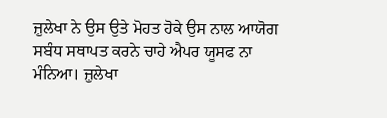ਜ਼ੁਲੇਖਾ ਨੇ ਉਸ ਉਤੇ ਮੋਹਤ ਹੋਕੇ ਉਸ ਨਾਲ ਆਯੋਗ ਸਬੰਧ ਸਥਾਪਤ ਕਰਨੇ ਚਾਹੇ ਐਪਰ ਯੂਸਫ ਨਾ ਮੰਨਿਆ। ਜ਼ੁਲੇਖਾ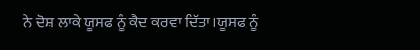ਨੇ ਦੋਸ਼ ਲਾਕੇ ਯੂਸਫ ਨੂੰ ਕੈਦ ਕਰਵਾ ਦਿੱਤਾ।ਯੂਸਫ ਨੂੰ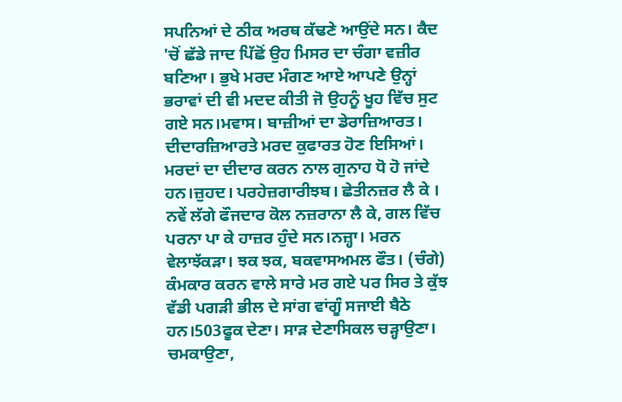ਸਪਨਿਆਂ ਦੇ ਠੀਕ ਅਰਥ ਕੱਢਣੇ ਆਉਂਦੇ ਸਨ। ਕੈਦ 'ਚੋਂ ਛੱਡੇ ਜਾਦ ਪਿੱਛੋਂ ਉਹ ਮਿਸਰ ਦਾ ਚੰਗਾ ਵਜ਼ੀਰ ਬਣਿਆ। ਭੁਖੇ ਮਰਦ ਮੰਗਣ ਆਏ ਆਪਣੇ ਉਨ੍ਹਾਂ ਭਰਾਵਾਂ ਦੀ ਵੀ ਮਦਦ ਕੀਤੀ ਜੋ ਉਹਨੂੰ ਖੂਹ ਵਿੱਚ ਸੁਟ ਗਏ ਸਨ।ਮਵਾਸ। ਬਾਜ਼ੀਆਂ ਦਾ ਡੇਰਾਜ਼ਿਆਰਤ। ਦੀਦਾਰਜ਼ਿਆਰਤੇ ਮਰਦ ਕੁਫਾਰਤ ਹੋਣ ਇਸਿਆਂ। ਮਰਦਾਂ ਦਾ ਦੀਦਾਰ ਕਰਨ ਨਾਲ ਗੁਨਾਹ ਧੋ ਹੋ ਜਾਂਦੇ ਹਨ।ਜ਼ੁਹਦ। ਪਰਹੇਜ਼ਗਾਰੀਝਬ। ਛੇਤੀਨਜ਼ਰ ਲੈ ਕੇ । ਨਵੇਂ ਲੱਗੇ ਫੌਜਦਾਰ ਕੋਲ ਨਜ਼ਰਾਨਾ ਲੈ ਕੇ, ਗਲ ਵਿੱਚ ਪਰਨਾ ਪਾ ਕੇ ਹਾਜ਼ਰ ਹੁੰਦੇ ਸਨ।ਨਜ਼੍ਹਾ। ਮਰਨ ਵੇਲਾਝੱਕੜਾ। ਝਕ ਝਕ, ਬਕਵਾਸਅਮਲ ਫੌਤ। (ਚੰਗੇ) ਕੰਮਕਾਰ ਕਰਨ ਵਾਲੇ ਸਾਰੇ ਮਰ ਗਏ ਪਰ ਸਿਰ ਤੇ ਕੁੱਝ ਵੱਡੀ ਪਗੜੀ ਭੀਲ ਦੇ ਸਾਂਗ ਵਾਂਗੂੰ ਸਜਾਈ ਬੈਠੇ ਹਨ।503ਫੂਕ ਦੇਣਾ। ਸਾੜ ਦੇਣਾਸਿਕਲ ਚੜ੍ਹਾਉਣਾ। ਚਮਕਾਉਣਾ,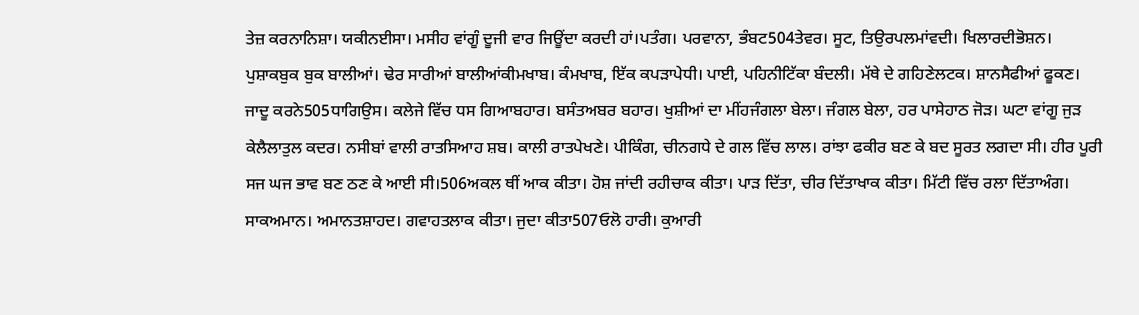ਤੇਜ਼ ਕਰਨਾਨਿਸ਼ਾ। ਯਕੀਨਈਸਾ। ਮਸੀਹ ਵਾਂਗੂੰ ਦੂਜੀ ਵਾਰ ਜਿਊਂਦਾ ਕਰਦੀ ਹਾਂ।ਪਤੰਗ। ਪਰਵਾਨਾ, ਭੰਬਟ504ਤੇਵਰ। ਸੂਟ, ਤਿਉਰਪਲਮਾਂਵਦੀ। ਖਿਲਾਰਦੀਭੋਸ਼ਨ। ਪੁਸ਼ਾਕਬੁਕ ਬੁਕ ਬਾਲੀਆਂ। ਢੇਰ ਸਾਰੀਆਂ ਬਾਲੀਆਂਕੀਮਖਾਬ। ਕੰਮਖਾਬ, ਇੱਕ ਕਪੜਾਪੇਧੀ। ਪਾਈ, ਪਹਿਨੀਟਿੱਕਾ ਬੰਦਲੀ। ਮੱਥੇ ਦੇ ਗਹਿਣੇਲਟਕ। ਸ਼ਾਨਸੈਫੀਆਂ ਫੂਕਣ। ਜਾਦੂ ਕਰਨੇ505ਧਾਗਿਉਸ। ਕਲੇਜੇ ਵਿੱਚ ਧਸ ਗਿਆਬਹਾਰ। ਬਸੰਤਅਬਰ ਬਹਾਰ। ਖੁਸ਼ੀਆਂ ਦਾ ਮੀਂਹਜੰਗਲਾ ਬੇਲਾ। ਜੰਗਲ ਬੇਲਾ, ਹਰ ਪਾਸੇਹਾਠ ਜੋੜ। ਘਟਾ ਵਾਂਗੂ ਜੁੜ ਕੇਲੈਲਾਤੁਲ ਕਦਰ। ਨਸੀਬਾਂ ਵਾਲੀ ਰਾਤਸਿਆਹ ਸ਼ਬ। ਕਾਲੀ ਰਾਤਪੇਖਣੇ। ਪੀਕਿੰਗ, ਚੀਨਗਧੇ ਦੇ ਗਲ ਵਿੱਚ ਲਾਲ। ਰਾਂਝਾ ਫਕੀਰ ਬਣ ਕੇ ਬਦ ਸੂਰਤ ਲਗਦਾ ਸੀ। ਹੀਰ ਪੂਰੀ ਸਜ ਘਜ ਭਾਵ ਬਣ ਠਣ ਕੇ ਆਈ ਸੀ।506ਅਕਲ ਥੀਂ ਆਕ ਕੀਤਾ। ਹੋਸ਼ ਜਾਂਦੀ ਰਹੀਚਾਕ ਕੀਤਾ। ਪਾੜ ਦਿੱਤਾ, ਚੀਰ ਦਿੱਤਾਖਾਕ ਕੀਤਾ। ਮਿੱਟੀ ਵਿੱਚ ਰਲਾ ਦਿੱਤਾਅੰਗ। ਸਾਕਅਮਾਨ। ਅਮਾਨਤਸ਼ਾਹਦ। ਗਵਾਹਤਲਾਕ ਕੀਤਾ। ਜੁਦਾ ਕੀਤਾ507ਓਲੋ ਹਾਰੀ। ਕੁਆਰੀ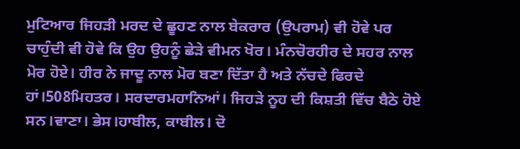ਮੁਟਿਆਰ ਜਿਹੜੀ ਮਰਦ ਦੇ ਛੂਹਣ ਨਾਲ ਬੇਕਰਾਰ (ਉਪਰਾਮ) ਵੀ ਹੋਵੇ ਪਰ ਚਾਹੁੰਦੀ ਵੀ ਹੋਵੇ ਕਿ ਉਹ ਉਹਨੂੰ ਛੇੜੇ ਵੀਮਨ ਖੋਰ। ਮੰਨਚੋਰਹੀਰ ਦੇ ਸਹਰ ਨਾਲ ਮੋਰ ਹੋਏ। ਹੀਰ ਨੇ ਜਾਦੂ ਨਾਲ ਮੋਰ ਬਣਾ ਦਿੱਤਾ ਹੈ ਅਤੇ ਨੱਚਦੇ ਫਿਰਦੇ ਹਾਂ।508ਮਿਹਤਰ। ਸਰਦਾਰਮਹਾਨਿਆਂ। ਜਿਹੜੇ ਨੂਹ ਦੀ ਕਿਸ਼ਤੀ ਵਿੱਚ ਬੈਠੇ ਹੋਏ ਸਨ।ਵਾਣਾ। ਭੇਸ।ਹਾਬੀਲ, ਕਾਬੀਲ। ਦੋ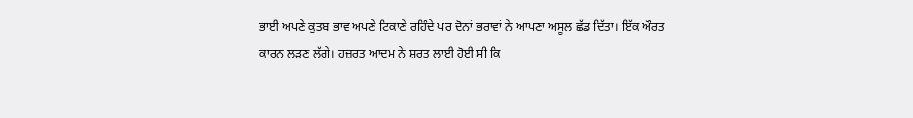ਭਾਈ ਅਪਣੇ ਕੁਤਬ ਭਾਵ ਅਪਣੇ ਟਿਕਾਣੇ ਰਹਿੰਦੇ ਪਰ ਦੋਨਾਂ ਭਰਾਵਾਂ ਨੇ ਆਪਣਾ ਅਸੂਲ ਛੱਡ ਦਿੱਤਾ। ਇੱਕ ਔਰਤ ਕਾਰਨ ਲੜਣ ਲੱਗੇ। ਹਜ਼ਰਤ ਆਦਮ ਨੇ ਸ਼ਰਤ ਲਾਈ ਹੋਈ ਸੀ ਕਿ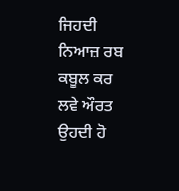ਜਿਹਦੀ ਨਿਆਜ਼ ਰਬ ਕਬੂਲ ਕਰ ਲਵੇ ਔਰਤ ਉਹਦੀ ਹੋ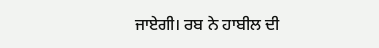ਜਾਏਗੀ। ਰਬ ਨੇ ਹਾਬੀਲ ਦੀ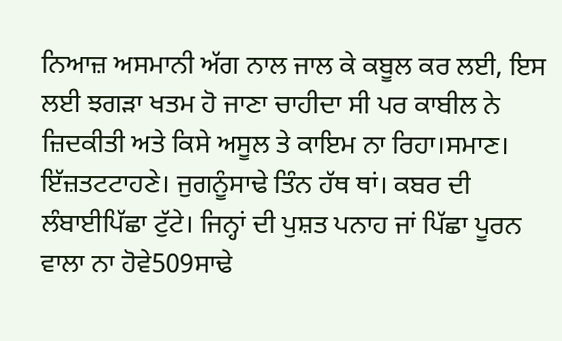ਨਿਆਜ਼ ਅਸਮਾਨੀ ਅੱਗ ਨਾਲ ਜਾਲ ਕੇ ਕਬੂਲ ਕਰ ਲਈ, ਇਸ ਲਈ ਝਗੜਾ ਖਤਮ ਹੋ ਜਾਣਾ ਚਾਹੀਦਾ ਸੀ ਪਰ ਕਾਬੀਲ ਨੇ ਜ਼ਿਦਕੀਤੀ ਅਤੇ ਕਿਸੇ ਅਸੂਲ ਤੇ ਕਾਇਮ ਨਾ ਰਿਹਾ।ਸਮਾਣ। ਇੱਜ਼ਤਟਟਾਹਣੇ। ਜੁਗਨੂੰਸਾਢੇ ਤਿੰਨ ਹੱਥ ਥਾਂ। ਕਬਰ ਦੀ ਲੰਬਾਈਪਿੱਛਾ ਟੁੱਟੇ। ਜਿਨ੍ਹਾਂ ਦੀ ਪੁਸ਼ਤ ਪਨਾਹ ਜਾਂ ਪਿੱਛਾ ਪੂਰਨ ਵਾਲਾ ਨਾ ਹੋਵੇ509ਸਾਢੇ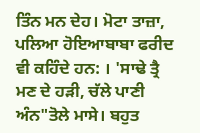ਤਿੰਨ ਮਨ ਦੇਹ। ਮੋਟਾ ਤਾਜ਼ਾ, ਪਲਿਆ ਹੋਇਆਬਾਬਾ ਫਰੀਦ ਵੀ ਕਹਿੰਦੇ ਹਨ: । 'ਸਾਢੇ ਤ੍ਰੈ ਮਣ ਦੇ ਹੜੀ, ਚੱਲੇ ਪਾਣੀ ਅੰਨ"ਤੋਲੇ ਮਾਸੇ। ਬਹੁਤ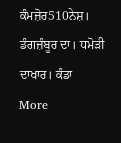ਕੰਮਜ਼ੋਰ510ਨੇਸ਼। ਡੰਗਜ਼ੰਬੂਰ ਦਾ। ਧਮੋੜੀ ਦਾਖਾਰ। ਕੰਡਾ
More